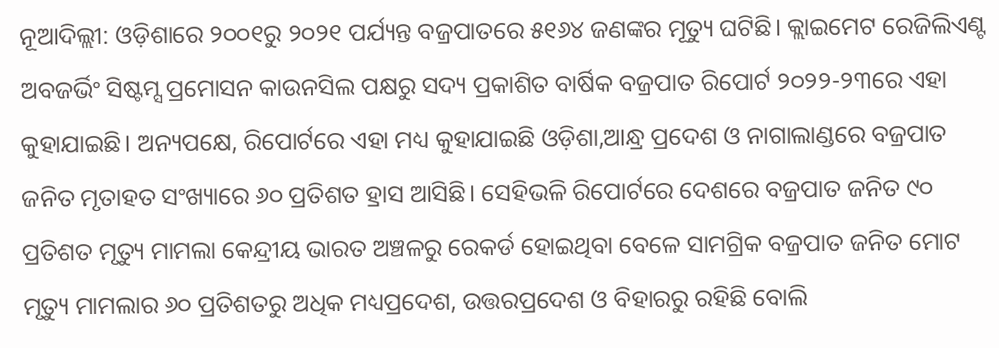ନୂଆଦିଲ୍ଲୀ: ଓଡ଼ିଶାରେ ୨୦୦୧ରୁ ୨୦୨୧ ପର୍ଯ୍ୟନ୍ତ ବଜ୍ରପାତରେ ୫୧୬୪ ଜଣଙ୍କର ମୂତ୍ୟୁ ଘଟିଛି। କ୍ଲାଇମେଟ ରେଜିଲିଏଣ୍ଟ ଅବଜର୍ଭିଂ ସିଷ୍ଟମ୍ସ ପ୍ରମୋସନ କାଉନସିଲ ପକ୍ଷରୁ ସଦ୍ୟ ପ୍ରକାଶିତ ବାର୍ଷିକ ବଜ୍ରପାତ ରିପୋର୍ଟ ୨୦୨୨-୨୩ରେ ଏହା କୁହାଯାଇଛି। ଅନ୍ୟପକ୍ଷେ, ରିପୋର୍ଟରେ ଏହା ମଧ୍ୟ କୁହାଯାଇଛି ଓଡ଼ିଶା,ଆନ୍ଧ୍ର ପ୍ରଦେଶ ଓ ନାଗାଲାଣ୍ଡରେ ବଜ୍ରପାତ ଜନିତ ମୃତାହତ ସଂଖ୍ୟାରେ ୬୦ ପ୍ରତିଶତ ହ୍ରାସ ଆସିଛି। ସେହିଭଳି ରିପୋର୍ଟରେ ଦେଶରେ ବଜ୍ରପାତ ଜନିତ ୯୦ ପ୍ରତିଶତ ମୃତ୍ୟୁ ମାମଲା କେନ୍ଦ୍ରୀୟ ଭାରତ ଅଞ୍ଚଳରୁ ରେକର୍ଡ ହୋଇଥିବା ବେଳେ ସାମଗ୍ରିକ ବଜ୍ରପାତ ଜନିତ ମୋଟ ମୃତ୍ୟୁ ମାମଲାର ୬୦ ପ୍ରତିଶତରୁ ଅଧିକ ମଧ୍ୟପ୍ରଦେଶ, ଉତ୍ତରପ୍ରଦେଶ ଓ ବିହାରରୁ ରହିଛି ବୋଲି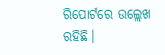ରିପୋର୍ଟରେ ଉଲ୍ଲେଖ ରହିଛି।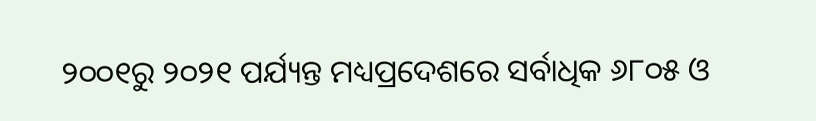୨୦୦୧ରୁ ୨୦୨୧ ପର୍ଯ୍ୟନ୍ତ ମଧ୍ୟପ୍ରଦେଶରେ ସର୍ବାଧିକ ୬୮୦୫ ଓ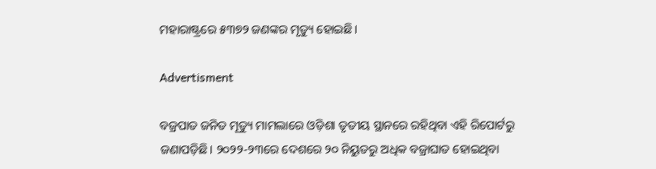ମହାରାଷ୍ଟ୍ରରେ ୫୩୭୨ ଜଣଙ୍କର ମୃତ୍ୟୁ ହୋଇଛି।

Advertisment

ବଜ୍ରପାତ ଜନିତ ମୂତ୍ୟୁ ମାମଲାରେ ଓଡ଼ିଶା ତୃତୀୟ ସ୍ଥାନରେ ରହିଥିବା ଏହି ରିପୋର୍ଟରୁ ଜଣାପଡ଼ିଛି। ୨୦୨୨-୨୩ରେ ଦେଶରେ ୨୦ ନିୟୁତରୁ ଅଧିକ ବଜ୍ରାଘାତ ହୋଇଥିବା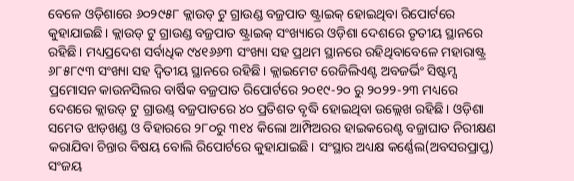ବେଳେ ଓଡ଼ିଶାରେ ୬୦୨୯୫୮ କ୍ଲାଉଡ୍ ଟୁ ଗ୍ରାଉଣ୍ଡ ବଜ୍ରପାତ ଷ୍ଟ୍ରାଇକ୍‌ ହୋଇଥିବା ରିପୋର୍ଟରେ କୁହାଯାଇଛି। କ୍ଲାଉଡ୍ ଟୁ ଗ୍ରାଉଣ୍ଡ ବଜ୍ରପାତ ଷ୍ଟ୍ରାଇକ୍ ସଂଖ୍ୟାରେ ଓଡ଼ିଶା ଦେଶରେ ତୃତୀୟ ସ୍ଥାନରେ ରହିଛି। ମଧ୍ୟପ୍ରଦେଶ ସର୍ବାଧିକ ୯୪୧୬୬୩ ସଂଖ୍ୟା ସହ ପ୍ରଥମ ସ୍ଥାନରେ ରହିଥିବାବେଳେ ମହାରାଷ୍ଟ୍ର ୬୮୫୮୯୩ ସଂଖ୍ୟା ସହ ଦ୍ବିତୀୟ ସ୍ଥାନରେ ରହିଛି। କ୍ଲାଇମେଟ ରେଜିଲିଏଣ୍ଟ ଅବଜର୍ଭିଂ ସିଷ୍ଟମ୍ସ ପ୍ରମୋସନ କାଉନସିଲର ବାର୍ଷିକ ବଜ୍ରପାତ ରିପୋର୍ଟରେ ୨୦୧୯-୨୦ ରୁ ୨୦୨୨-୨୩ ମଧ୍ୟରେ ଦେଶରେ କ୍ଲାଉଡ୍ ଟୁ ଗ୍ରାଉଣ୍ଡ୍‌ ବଜ୍ରପାତରେ ୪୦ ପ୍ରତିଶତ ବୃଦ୍ଧି ହୋଇଥିବା ଉଲ୍ଲେଖ ରହିଛି। ଓଡ଼ିଶା ସମେତ ଝାଡ଼ଖଣ୍ଡ ଓ ବିହାରରେ ୨୮୦ରୁ ୩୧୪ କିଲୋ ଆମ୍ପିଅରର ହାଇକରେଣ୍ଟ ବଜ୍ରାଘାତ ନିରୀକ୍ଷଣ କରାଯିବା ଚିନ୍ତାର ବିଷୟ ବୋଲି ରିପୋର୍ଟରେ କୁହାଯାଇଛି। ସଂସ୍ଥାର ଅଧ୍ୟକ୍ଷ କର୍ଣ୍ଣେଲ(ଅବସରପ୍ରାପ୍ତ) ସଂଜୟ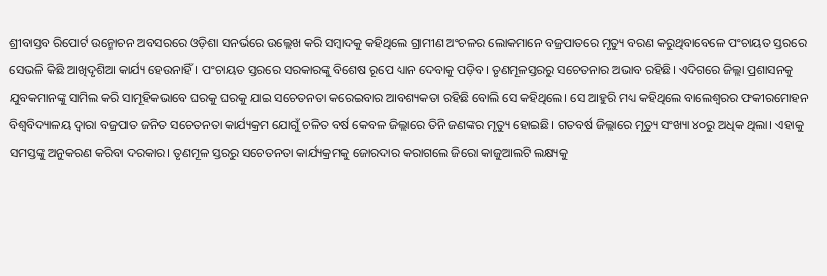ଶ୍ରୀବାସ୍ତବ ରିପୋର୍ଟ ଉନ୍ମୋଚନ ଅବସରରେ ଓଡ଼ିଶା ସନର୍ଭରେ ଉଲ୍ଲେଖ କରି ସମ୍ବାଦକୁ କହିଥିଲେ ଗ୍ରାମୀଣ ଅଂଚଳର ଲୋକମାନେ ବଜ୍ରପାତରେ ମୃତ୍ୟୁ ବରଣ କରୁଥିବାବେଳେ ପଂଚାୟତ ସ୍ତରରେ ସେଭଳି କିଛି ଆଖିଦୃଶିଆ କାର୍ଯ୍ୟ ହେଉନାହିଁ। ପଂଚାୟତ ସ୍ତରରେ ସରକାରଙ୍କୁ ବିଶେଷ ରୂପେ ଧ୍ୟାନ ଦେବାକୁ ପଡ଼ିବ। ତୃଣମୂଳସ୍ତରରୁ ସଚେତନାର ଅଭାବ ରହିଛି। ଏଦିଗରେ ଜିଲ୍ଲା ପ୍ରଶାସନକୁ ଯୁବକମାନଙ୍କୁ ସାମିଲ କରି ସାମୂହିକଭାବେ ଘରକୁ ଘରକୁ ଯାଇ ସଚେତନତା କରେଇବାର ଆବଶ୍ୟକତା ରହିଛି ବୋଲି ସେ କହିଥିଲେ। ସେ ଆହୁରି ମଧ୍ୟ କହିଥିଲେ ବାଲେଶ୍ବରର ଫକୀରମୋହନ ବିଶ୍ବବିଦ୍ୟାଳୟ ଦ୍ବାରା ବଜ୍ରପାତ ଜନିତ ସଚେତନତା କାର୍ଯ୍ୟକ୍ରମ ଯୋଗୁଁ ଚଳିତ ବର୍ଷ କେବଳ ଜିଲ୍ଲାରେ ତିନି ଜଣଙ୍କର ମୃତ୍ୟୁ ହୋଇଛି। ଗତବର୍ଷ ଜିଲ୍ଲାରେ ମୃତ୍ୟୁ ସଂଖ୍ୟା ୪୦ରୁ ଅଧିକ ଥିଲା। ଏହାକୁ ସମସ୍ତଙ୍କୁ ଅନୁକରଣ କରିବା ଦରକାର। ତୃଣମୂଳ ସ୍ତରରୁ ସଚେତନତା କାର୍ଯ୍ୟକ୍ରମକୁ ଜୋରଦାର କରାଗଲେ ଜିରୋ କାଜୁଆଲଟି ଲକ୍ଷ୍ୟକୁ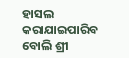ହାସଲ କରାଯାଇପାରିବ ବୋଲି ଶ୍ରୀ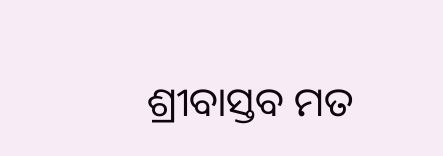ଶ୍ରୀବାସ୍ତବ ମତ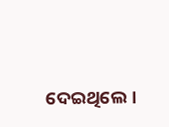ଦେଇଥିଲେ।